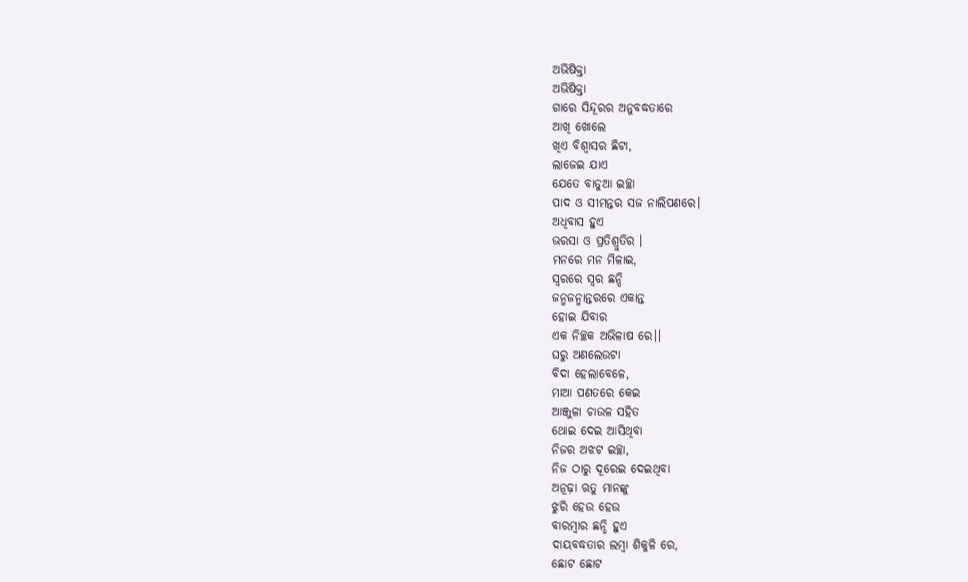ଅଭିଷିକ୍ତା
ଅଭିଷିକ୍ତା
ଗାରେ ସିନ୍ଦୂରର ଅନୁବଦ୍ଧତାରେ
ଆଖି ଖୋଲେ
ଖିଏ ବିଶ୍ୱାସର ଛିଟା,
ଲାଜେଇ ଯାଏ
ଯେତେ ବାଡୁଆ ଇଚ୍ଛା
ପାଦ ଓ ସୀମନ୍ତର ସଜ ନାଲିପଣରେ।
ଅଧିବାସ ହୁଏ
ଭରସା ଓ ପ୍ରତିଶ୍ରୁତିର ।
ମନରେ ମନ ମିଳାଇ,
ସ୍ୱରରେ ସ୍ୱର ଛନ୍ଦି
ଜନ୍ମଜନ୍ମାନ୍ତରରେ ଏକାନ୍ତ
ହୋଇ ଯିବାର
ଏକ ନିଚ୍ଛକ ଅଭିଳାଷ ରେ।।
ଘରୁ ଅଣଲେଉଟା
ବିଦା ହେଲାବେଳେ,
ମାଆ ପଣତରେ କେଇ
ଆଞ୍ଜୁଳା ଚାଉଳ ସହିତ
ଥୋଇ ଦେଇ ଆସିଥିବା
ନିଜର ଅଝଟ ଇଚ୍ଛା,
ନିଜ ଠାରୁ ଦୂରେଇ ଦେଇଥିବା
ଅନୂଢ଼ା ଋତୁ ମାନଙ୍କୁ
ଝୁରି ହେଉ ହେଉ
ବାରମ୍ବାର ଛନ୍ଦି ହୁଏ
ଦାୟବଦ୍ଧତାର ଲମ୍ବା ଶିକୁଳି ରେ,
ଛୋଟ ଛୋଟ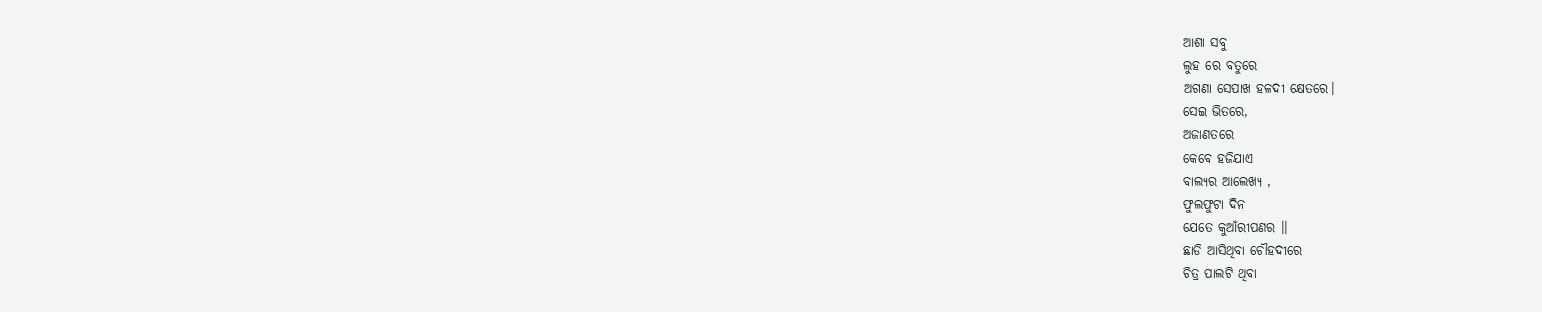ଆଶା ସବୁ
ଲୁହ ରେ ବତୁରେ
ଅଗଣା ସେପାଖ ହଳଦୀ କ୍ଷେତରେ।
ସେଇ ଭିତରେ,
ଅଜାଣତରେ
କେବେ ହଜିଯାଏ
ବାଲ୍ୟର ଆଲେଖ୍ୟ ,
ଫୁଲଫୁଟା ଦିନ
ଯେତେ କୁଆଁରୀପଣର ।।
ଛାଡି ଆସିଥିବା ଚୌହଦୀରେ
ଚିତ୍ର ପାଲଟି ଥିବା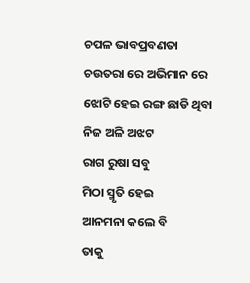ଚପଳ ଭାବପ୍ରବଣତା
ଚଉତରା ରେ ଅଭିମାନ ରେ
ଝୋଟି ହେଇ ରଙ୍ଗ ଛାଡି ଥିବା
ନିଜ ଅଳି ଅଝଟ
ରାଗ ରୁଷା ସବୁ
ମିଠା ସ୍ମୃତି ହେଇ
ଆନମନା କଲେ ବି
ତାକୁ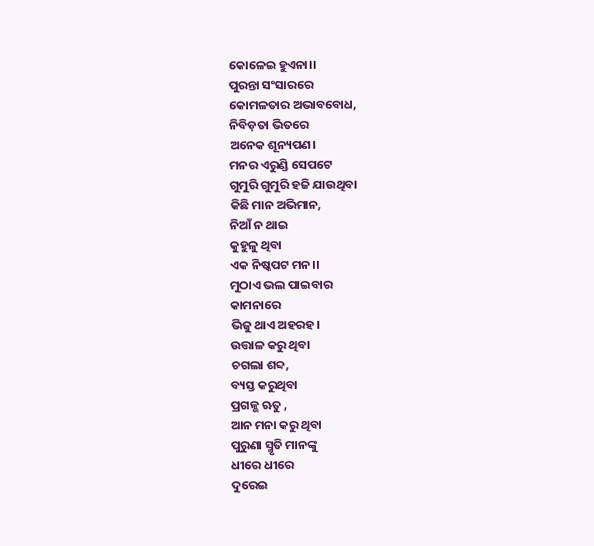କୋଳେଇ ହୁଏନା।।
ପୁରନ୍ତା ସଂସାରରେ
କୋମଳତାର ଅଭାବବୋଧ,
ନିବିଡ଼ତା ଭିତରେ
ଅନେକ ଶୂନ୍ୟପଣ।
ମନର ଏରୁଣ୍ଡି ସେପଟେ
ଗୁମୁରି ଗୁମୁରି ହଜି ଯାଉଥିବା
କିଛି ମାନ ଅଭିମାନ,
ନିଆଁ ନ ଥାଇ
କୁହୁଳୁ ଥିବା
ଏକ ନିଷ୍କପଟ ମନ।।
ମୁଠାଏ ଭଲ ପାଇବାର
କାମନାରେ
ଭିଜୁ ଥାଏ ଅହରହ।
ଉତ୍ତାଳ କରୁ ଥିବା
ଚଗଲା ଶବ୍ଦ,
ବ୍ୟସ୍ତ କରୁଥିବା
ପ୍ରଗଳ୍ଭ ଋତୁ ,
ଆନ ମନା କରୁ ଥିବା
ପୁରୁଣା ସ୍ମୃତି ମାନଙ୍କୁ
ଧୀରେ ଧୀରେ
ଦୁରେଇ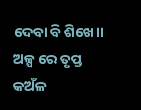ଦେବା ବି ଶିଖେ।।
ଅଳ୍ପ ରେ ତୃପ୍ତ
କଅଁଳ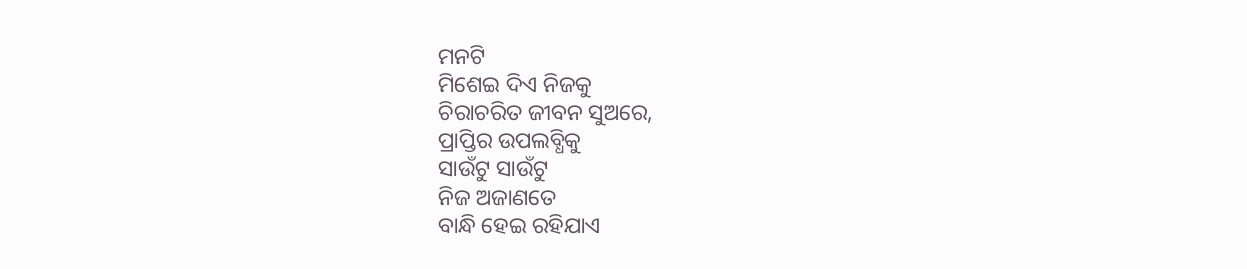ମନଟି
ମିଶେଇ ଦିଏ ନିଜକୁ
ଚିରାଚରିତ ଜୀବନ ସୁଅରେ,
ପ୍ରାପ୍ତିର ଉପଲବ୍ଧିକୁ
ସାଉଁଟୁ ସାଉଁଟୁ
ନିଜ ଅଜାଣତେ
ବାନ୍ଧି ହେଇ ରହିଯାଏ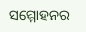ସମ୍ମୋହନର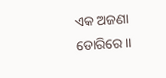ଏକ ଅଜଣା ଡୋରିରେ।।